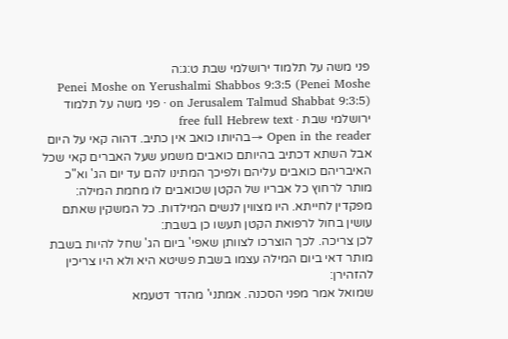פני משה על תלמוד ירושלמי שבת ט:ג:ה
Penei Moshe on Yerushalmi Shabbos 9:3:5 (Penei Moshe on Jerusalem Talmud Shabbat 9:3:5) · פני משה על תלמוד ירושלמי שבת · free full Hebrew text
Open in the reader →בהיותו כואב אין כתיב. דהוה קאי על היום אבל השתא דכתיב בהיותם כואבים משמע שעל האברים קאי שכל האיבריהם כואבים עליהם ולפיכך המתינו להם עד יום הג' וא"כ מותר לרחוץ כל אבריו של הקטן שכואבים לו מחמת המילה:
מפקדין לחייתא. היו מצווין לנשים המילדות. כל המשקין שאתם עושין בחול לרפואת הקטן תעשו כן בשבת:
לכן צריכה. לכך הוצרכו לצוותן שאפי' ביום הג' שחל להיות בשבת מותר דאי ביום המילה עצמו בשבת פשיטא היא ולא היו צריכין להזהירן:
שמואל אמר מפני הסכנה. אמתני' מהדר דטעמא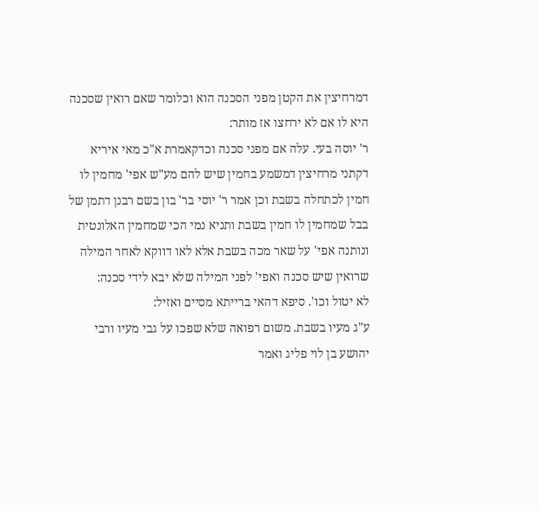דמרחיצין את הקטן מפני הסכנה הוא וכלומר שאם רואין שסכנה היא לו אם לא ירחצו אז מותר:
ר' יוסה בעי. עלה אם מפני סכנה וכדקאמרת א"כ מאי איריא דקתני מרחיצין דמשמע בחמין שיש להם מע"ש אפי' מחמין לו חמין לכתחלה בשבת וכן אמר ר' יוסי בר' בון בשם רבנן דתמן של בבל שמחמין לו חמין בשבת ותניא נמי הכי שמחמין האלונטית ונותנה אפי' על שאר מכה בשבת אלא לאו דווקא לאחר המילה שרואין שיש סכנה ואפי' לפני המילה שלא יבא לידי סכנה:
לא יטול וכו'. סיפא דהאי ברייתא מסיים ואזיל:
ע"ג מעיו בשבת. משום רפואה שלא שפכו על גבי מעיו ורבי יהושע בן לוי פליג ואמר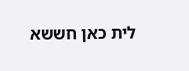לית כאן חששא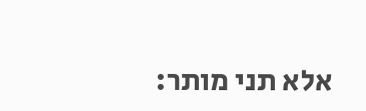אלא תני מותר: